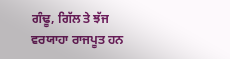ਗੰਢੂ, ਗਿੱਲ ਤੇ ਝੱਜ ਵਰਯਾਹਾ ਰਾਜਪੂਤ ਹਨ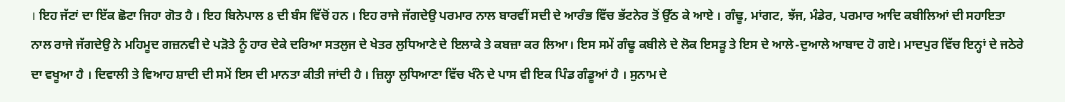। ਇਹ ਜੱਟਾਂ ਦਾ ਇੱਕ ਛੋਟਾ ਜਿਹਾ ਗੋਤ ਹੈ । ਇਹ ਬਿਨੇਪਾਲ 8 ਦੀ ਬੰਸ ਵਿੱਚੋਂ ਹਨ । ਇਹ ਰਾਜੇ ਜੱਗਦੇਉ ਪਰਮਾਰ ਨਾਲ ਬਾਰਵੀਂ ਸਦੀ ਦੇ ਆਰੰਭ ਵਿੱਚ ਭੱਟਨੇਰ ਤੋਂ ਉੱਠ ਕੇ ਆਏ । ਗੰਢੂ, ਮਾਂਗਟ, ਝੱਜ, ਮੰਡੇਰ, ਪਰਮਾਰ ਆਦਿ ਕਬੀਲਿਆਂ ਦੀ ਸਹਾਇਤਾ ਨਾਲ ਰਾਜੇ ਜੱਗਦੇਉ ਨੇ ਮਹਿਮੂਦ ਗਜ਼ਨਵੀ ਦੇ ਪੜੋਤੇ ਨੂੰ ਹਾਰ ਦੇਕੇ ਦਰਿਆ ਸਤਲੁਜ ਦੇ ਖੇਤਰ ਲੁਧਿਆਣੇ ਦੇ ਇਲਾਕੇ ਤੇ ਕਬਜ਼ਾ ਕਰ ਲਿਆ। ਇਸ ਸਮੇਂ ਗੰਢੂ ਕਬੀਲੇ ਦੇ ਲੋਕ ਇਸੜੂ ਤੇ ਇਸ ਦੇ ਆਲੇ-ਦੁਆਲੇ ਆਬਾਦ ਹੋ ਗਏ। ਮਾਦਪੁਰ ਵਿੱਚ ਇਨ੍ਹਾਂ ਦੇ ਜਠੇਰੇ ਦਾ ਵਖੂਆ ਹੈ । ਦਿਵਾਲੀ ਤੇ ਵਿਆਹ ਸ਼ਾਦੀ ਦੀ ਸਮੇਂ ਇਸ ਦੀ ਮਾਨਤਾ ਕੀਤੀ ਜਾਂਦੀ ਹੈ । ਜ਼ਿਲ੍ਹਾ ਲੁਧਿਆਣਾ ਵਿੱਚ ਖੰਨੇ ਦੇ ਪਾਸ ਵੀ ਇਕ ਪਿੰਡ ਗੰਡੂਆਂ ਹੈ । ਸੁਨਾਮ ਦੇ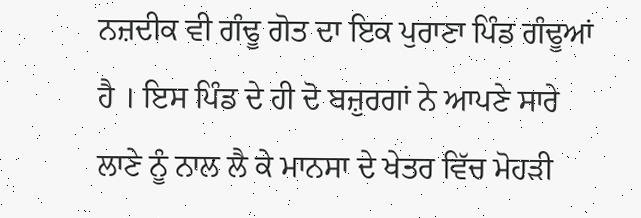ਨਜ਼ਦੀਕ ਵੀ ਗੰਢੂ ਗੋਤ ਦਾ ਇਕ ਪੁਰਾਣਾ ਪਿੰਡ ਗੰਢੂਆਂ ਹੈ । ਇਸ ਪਿੰਡ ਦੇ ਹੀ ਦੋ ਬਜ਼ੁਰਗਾਂ ਨੇ ਆਪਣੇ ਸਾਰੇ ਲਾਣੇ ਨੂੰ ਨਾਲ ਲੈ ਕੇ ਮਾਨਸਾ ਦੇ ਖੇਤਰ ਵਿੱਚ ਮੋਹੜੀ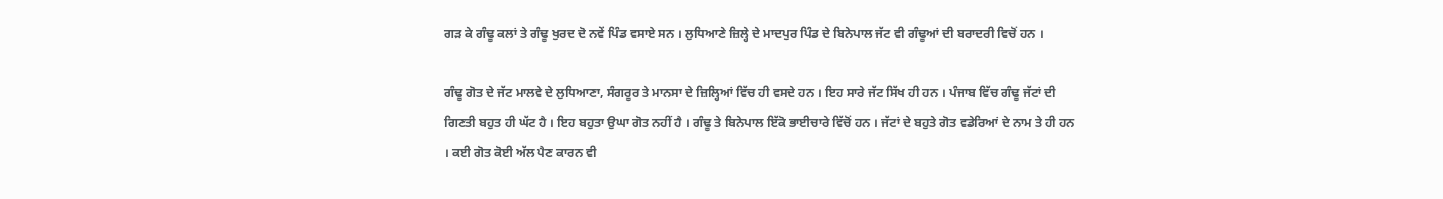ਗੜ ਕੇ ਗੰਢੂ ਕਲਾਂ ਤੇ ਗੰਢੂ ਖੁਰਦ ਦੋ ਨਵੇਂ ਪਿੰਡ ਵਸਾਏ ਸਨ । ਲੁਧਿਆਣੇ ਜ਼ਿਲ੍ਹੇ ਦੇ ਮਾਦਪੁਰ ਪਿੰਡ ਦੇ ਬਿਨੇਪਾਲ ਜੱਟ ਵੀ ਗੰਢੂਆਂ ਦੀ ਬਰਾਦਰੀ ਵਿਚੋਂ ਹਨ ।

ਗੰਢੂ ਗੋਤ ਦੇ ਜੱਟ ਮਾਲਵੇ ਦੇ ਲੁਧਿਆਣਾ, ਸੰਗਰੂਰ ਤੇ ਮਾਨਸਾ ਦੇ ਜ਼ਿਲ੍ਹਿਆਂ ਵਿੱਚ ਹੀ ਵਸਦੇ ਹਨ । ਇਹ ਸਾਰੇ ਜੱਟ ਸਿੱਖ ਹੀ ਹਨ । ਪੰਜਾਬ ਵਿੱਚ ਗੰਢੂ ਜੱਟਾਂ ਦੀ ਗਿਣਤੀ ਬਹੁਤ ਹੀ ਘੱਟ ਹੈ । ਇਹ ਬਹੁਤਾ ਉਘਾ ਗੋਤ ਨਹੀਂ ਹੈ । ਗੰਢੂ ਤੇ ਬਿਨੇਪਾਲ ਇੱਕੋ ਭਾਈਚਾਰੇ ਵਿੱਚੋਂ ਹਨ । ਜੱਟਾਂ ਦੇ ਬਹੁਤੇ ਗੋਤ ਵਡੇਰਿਆਂ ਦੇ ਨਾਮ ਤੇ ਹੀ ਹਨ । ਕਈ ਗੋਤ ਕੋਈ ਅੱਲ ਪੈਣ ਕਾਰਨ ਵੀ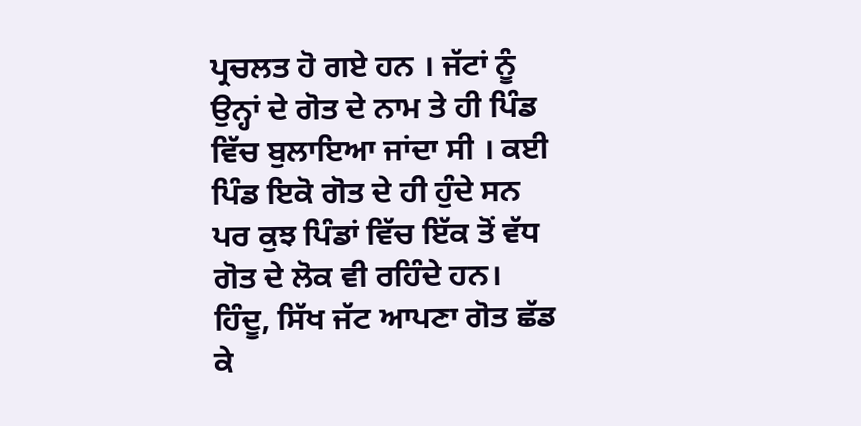ਪ੍ਰਚਲਤ ਹੋ ਗਏ ਹਨ । ਜੱਟਾਂ ਨੂੰ ਉਨ੍ਹਾਂ ਦੇ ਗੋਤ ਦੇ ਨਾਮ ਤੇ ਹੀ ਪਿੰਡ ਵਿੱਚ ਬੁਲਾਇਆ ਜਾਂਦਾ ਸੀ । ਕਈ ਪਿੰਡ ਇਕੋ ਗੋਤ ਦੇ ਹੀ ਹੁੰਦੇ ਸਨ ਪਰ ਕੁਝ ਪਿੰਡਾਂ ਵਿੱਚ ਇੱਕ ਤੋਂ ਵੱਧ ਗੋਤ ਦੇ ਲੋਕ ਵੀ ਰਹਿੰਦੇ ਹਨ। ਹਿੰਦੂ, ਸਿੱਖ ਜੱਟ ਆਪਣਾ ਗੋਤ ਛੱਡ ਕੇ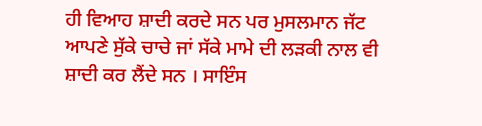ਹੀ ਵਿਆਹ ਸ਼ਾਦੀ ਕਰਦੇ ਸਨ ਪਰ ਮੁਸਲਮਾਨ ਜੱਟ ਆਪਣੇ ਸੁੱਕੇ ਚਾਚੇ ਜਾਂ ਸੱਕੇ ਮਾਮੇ ਦੀ ਲੜਕੀ ਨਾਲ ਵੀ ਸ਼ਾਦੀ ਕਰ ਲੈਂਦੇ ਸਨ । ਸਾਇੰਸ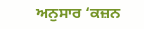ਅਨੁਸਾਰ ‘ਕਜ਼ਨ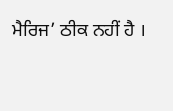ਮੈਰਿਜ’ ਠੀਕ ਨਹੀਂ ਹੈ ।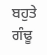ਬਹੁਤੇ ਗੰਢੂ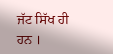ਜੱਟ ਸਿੱਖ ਹੀ ਹਨ ।